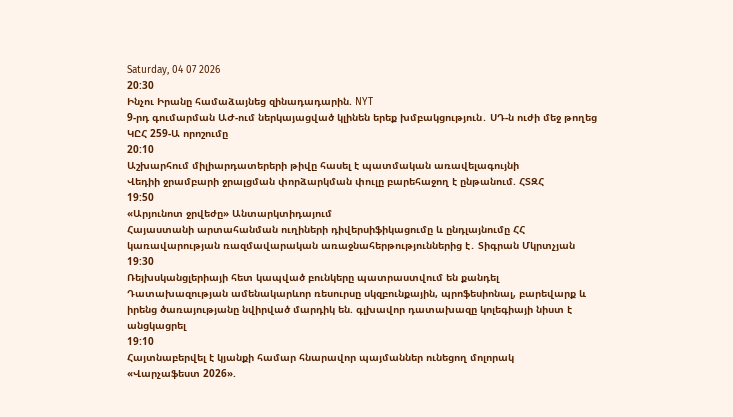Saturday, 04 07 2026
20:30
Ինչու Իրանը համաձայնեց զինադադարին. NYT
9-րդ գումարման ԱԺ-ում ներկայացված կլինեն երեք խմբակցություն․ ՍԴ-ն ուժի մեջ թողեց ԿԸՀ 259-Ա որոշումը
20:10
Աշխարհում միլիարդատերերի թիվը հասել է պատմական առավելագույնի
Վեդիի ջրամբարի ջրալցման փորձարկման փուլը բարեհաջող է ընթանում. ՀՏԶՀ
19:50
«Արյունոտ ջրվեժը» Անտարկտիդայում
Հայաստանի արտահանման ուղիների դիվերսիֆիկացումը և ընդլայնումը ՀՀ կառավարության ռազմավարական առաջնահերթություններից է․ Տիգրան Մկրտչյան
19:30
Ռեյխսկանցլերիայի հետ կապված բունկերը պատրաստվում են քանդել
Դատախազության ամենակարևոր ռեսուրսը սկզբունքային, պրոֆեսիոնալ, բարեվարք և իրենց ծառայությանը նվիրված մարդիկ են. գլխավոր դատախազը կոլեգիայի նիստ է անցկացրել
19:10
Հայտնաբերվել է կյանքի համար հնարավոր պայմաններ ունեցող մոլորակ
«Վարչաֆեստ 2026».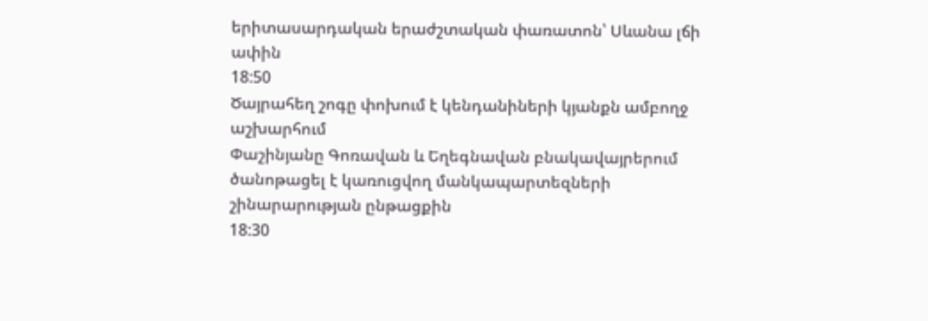երիտասարդական երաժշտական փառատոն՝ Սևանա լճի ափին
18:50
Ծայրահեղ շոգը փոխում է կենդանիների կյանքն ամբողջ աշխարհում
Փաշինյանը Գոռավան և Եղեգնավան բնակավայրերում ծանոթացել է կառուցվող մանկապարտեզների շինարարության ընթացքին
18:30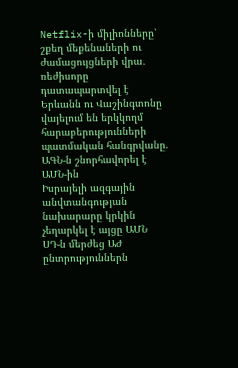Netflix-ի միլիոնները՝ շքեղ մեքենաների ու ժամացույցների վրա․ ռեժիսորը դատապարտվել է
Երևանն ու Վաշինգտոնը վայելում են երկկողմ հարաբերությունների պատմական հանգրվանը. ԱԳՆ-ն շնորհավորել է ԱՄՆ-ին
Իսրայելի ազգային անվտանգության նախարարը կրկին չեղարկել է այցը ԱՄՆ
ՍԴ-ն մերժեց ԱԺ ընտրություններն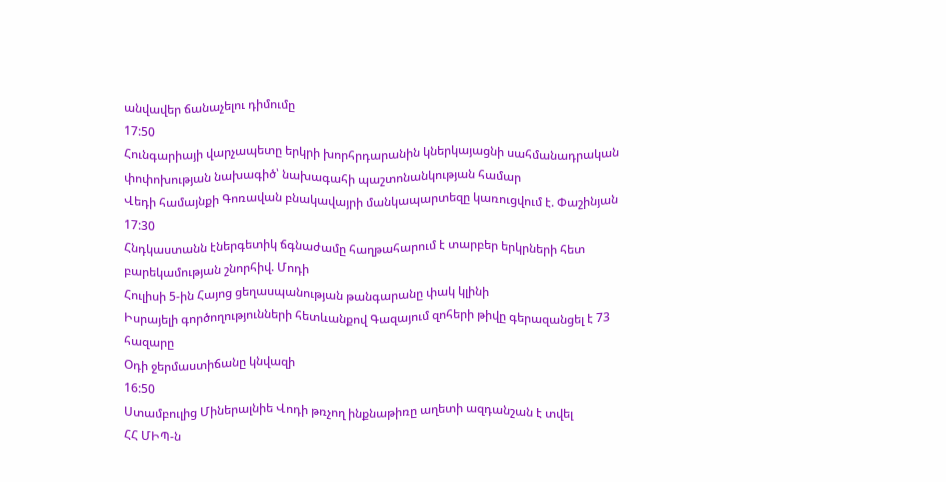անվավեր ճանաչելու դիմումը
17:50
Հունգարիայի վարչապետը երկրի խորհրդարանին կներկայացնի սահմանադրական փոփոխության նախագիծ՝ նախագահի պաշտոնանկության համար
Վեդի համայնքի Գոռավան բնակավայրի մանկապարտեզը կառուցվում է. Փաշինյան
17:30
Հնդկաստանն էներգետիկ ճգնաժամը հաղթահարում է տարբեր երկրների հետ բարեկամության շնորհիվ. Մոդի
Հուլիսի 5-ին Հայոց ցեղասպանության թանգարանը փակ կլինի
Իսրայելի գործողությունների հետևանքով Գազայում զոհերի թիվը գերազանցել է 73 հազարը
Օդի ջերմաստիճանը կնվազի
16:50
Ստամբուլից Միներալնիե Վոդի թռչող ինքնաթիռը աղետի ազդանշան է տվել
ՀՀ ՄԻՊ-ն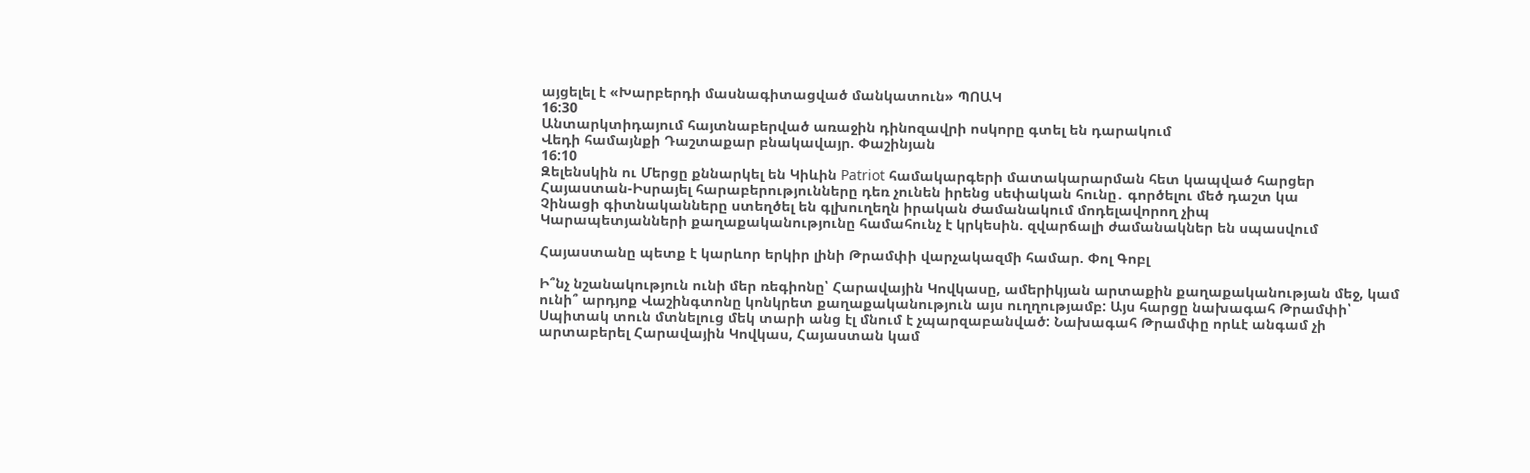այցելել է «Խարբերդի մասնագիտացված մանկատուն» ՊՈԱԿ
16:30
Անտարկտիդայում հայտնաբերված առաջին դինոզավրի ոսկորը գտել են դարակում
Վեդի համայնքի Դաշտաքար բնակավայր. Փաշինյան
16:10
Զելենսկին ու Մերցը քննարկել են Կիևին Patriot համակարգերի մատակարարման հետ կապված հարցեր
Հայաստան-Իսրայել հարաբերությունները դեռ չունեն իրենց սեփական հունը․ գործելու մեծ դաշտ կա
Չինացի գիտնականները ստեղծել են գլխուղեղն իրական ժամանակում մոդելավորող չիպ
Կարապետյանների քաղաքականությունը համահունչ է կրկեսին. զվարճալի ժամանակներ են սպասվում

Հայաստանը պետք է կարևոր երկիր լինի Թրամփի վարչակազմի համար. Փոլ Գոբլ

Ի՞նչ նշանակություն ունի մեր ռեգիոնը՝ Հարավային Կովկասը, ամերիկյան արտաքին քաղաքականության մեջ, կամ ունի՞ արդյոք Վաշինգտոնը կոնկրետ քաղաքականություն այս ուղղությամբ: Այս հարցը նախագահ Թրամփի՝ Սպիտակ տուն մտնելուց մեկ տարի անց էլ մնում է չպարզաբանված: Նախագահ Թրամփը որևէ անգամ չի արտաբերել Հարավային Կովկաս, Հայաստան կամ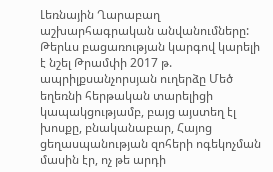Լեռնային Ղարաբաղ աշխարհագրական անվանումները: Թերևս բացառության կարգով կարելի է նշել Թրամփի 2017 թ. ապրիլքսանչորսյան ուղերձը Մեծ եղեռնի հերթական տարելիցի կապակցությամբ, բայց այստեղ էլ խոսքը, բնականաբար, Հայոց ցեղասպանության զոհերի ոգեկոչման մասին էր, ոչ թե արդի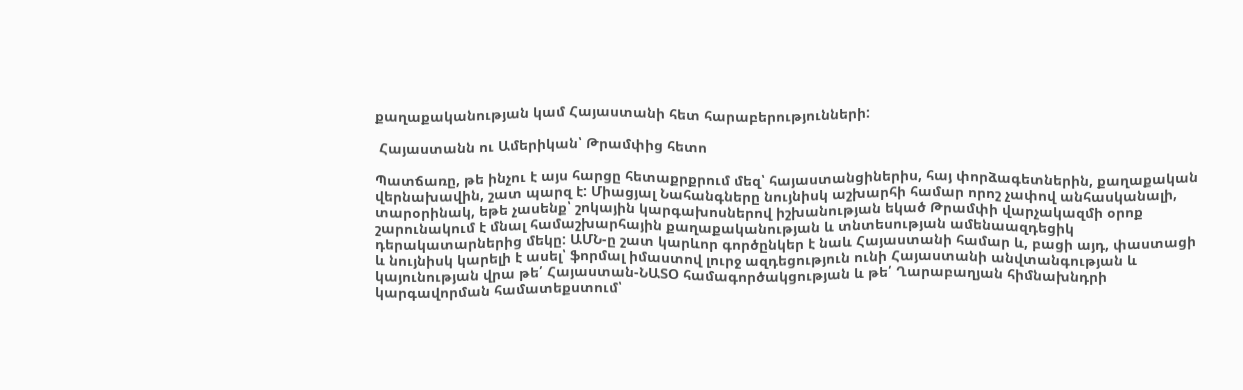քաղաքականության կամ Հայաստանի հետ հարաբերությունների:

 Հայաստանն ու Ամերիկան՝ Թրամփից հետո

Պատճառը, թե ինչու է այս հարցը հետաքրքրում մեզ՝ հայաստանցիներիս, հայ փորձագետներին, քաղաքական վերնախավին, շատ պարզ է: Միացյալ Նահանգները նույնիսկ աշխարհի համար որոշ չափով անհասկանալի, տարօրինակ, եթե չասենք՝ շոկային կարգախոսներով իշխանության եկած Թրամփի վարչակազմի օրոք շարունակում է մնալ համաշխարհային քաղաքականության և տնտեսության ամենաազդեցիկ դերակատարներից մեկը: ԱՄՆ-ը շատ կարևոր գործընկեր է նաև Հայաստանի համար և, բացի այդ, փաստացի և նույնիսկ կարելի է ասել՝ ֆորմալ իմաստով լուրջ ազդեցություն ունի Հայաստանի անվտանգության և կայունության վրա թե՛ Հայաստան-ՆԱՏՕ համագործակցության և թե՛ Ղարաբաղյան հիմնախնդրի կարգավորման համատեքստում՝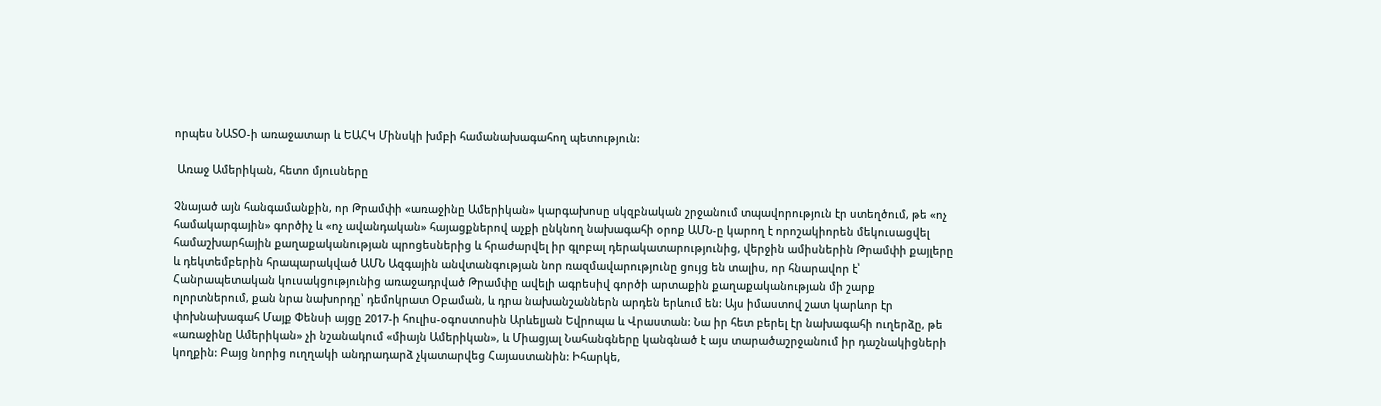որպես ՆԱՏՕ-ի առաջատար և ԵԱՀԿ Մինսկի խմբի համանախագահող պետություն:

 Առաջ Ամերիկան, հետո մյուսները

Չնայած այն հանգամանքին, որ Թրամփի «առաջինը Ամերիկան» կարգախոսը սկզբնական շրջանում տպավորություն էր ստեղծում, թե «ոչ համակարգային» գործիչ և «ոչ ավանդական» հայացքներով աչքի ընկնող նախագահի օրոք ԱՄՆ-ը կարող է որոշակիորեն մեկուսացվել համաշխարհային քաղաքականության պրոցեսներից և հրաժարվել իր գլոբալ դերակատարությունից, վերջին ամիսներին Թրամփի քայլերը և դեկտեմբերին հրապարակված ԱՄՆ Ազգային անվտանգության նոր ռազմավարությունը ցույց են տալիս, որ հնարավոր է՝ Հանրապետական կուսակցությունից առաջադրված Թրամփը ավելի ագրեսիվ գործի արտաքին քաղաքականության մի շարք ոլորտներում, քան նրա նախորդը՝ դեմոկրատ Օբաման, և դրա նախանշաններն արդեն երևում են: Այս իմաստով շատ կարևոր էր փոխնախագահ Մայք Փենսի այցը 2017-ի հուլիս-օգոստոսին Արևելյան Եվրոպա և Վրաստան: Նա իր հետ բերել էր նախագահի ուղերձը, թե «առաջինը Ամերիկան» չի նշանակում «միայն Ամերիկան», և Միացյալ Նահանգները կանգնած է այս տարածաշրջանում իր դաշնակիցների կողքին: Բայց նորից ուղղակի անդրադարձ չկատարվեց Հայաստանին: Իհարկե,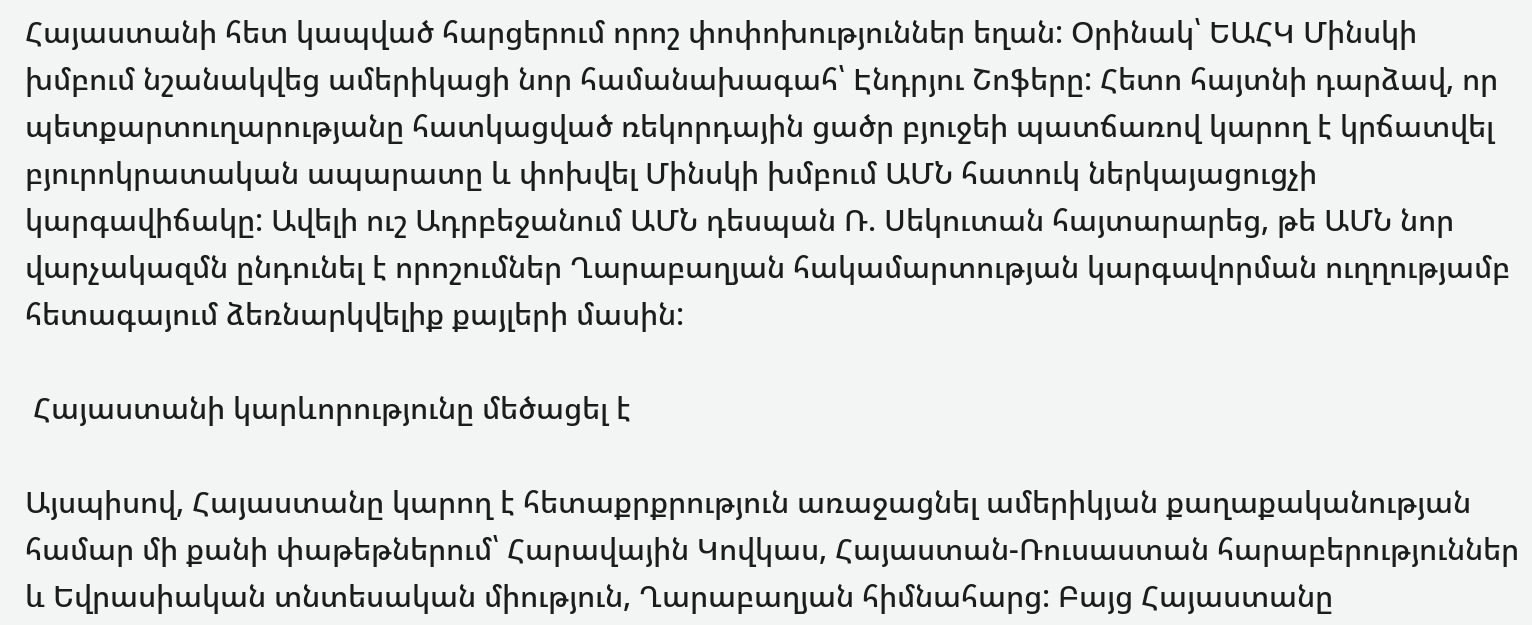Հայաստանի հետ կապված հարցերում որոշ փոփոխություններ եղան: Օրինակ՝ ԵԱՀԿ Մինսկի խմբում նշանակվեց ամերիկացի նոր համանախագահ՝ Էնդրյու Շոֆերը: Հետո հայտնի դարձավ, որ պետքարտուղարությանը հատկացված ռեկորդային ցածր բյուջեի պատճառով կարող է կրճատվել բյուրոկրատական ապարատը և փոխվել Մինսկի խմբում ԱՄՆ հատուկ ներկայացուցչի կարգավիճակը: Ավելի ուշ Ադրբեջանում ԱՄՆ դեսպան Ռ. Սեկուտան հայտարարեց, թե ԱՄՆ նոր վարչակազմն ընդունել է որոշումներ Ղարաբաղյան հակամարտության կարգավորման ուղղությամբ հետագայում ձեռնարկվելիք քայլերի մասին:

 Հայաստանի կարևորությունը մեծացել է

Այսպիսով, Հայաստանը կարող է հետաքրքրություն առաջացնել ամերիկյան քաղաքականության համար մի քանի փաթեթներում՝ Հարավային Կովկաս, Հայաստան-Ռուսաստան հարաբերություններ և Եվրասիական տնտեսական միություն, Ղարաբաղյան հիմնահարց: Բայց Հայաստանը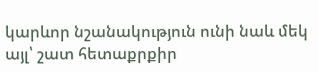կարևոր նշանակություն ունի նաև մեկ այլ՝ շատ հետաքրքիր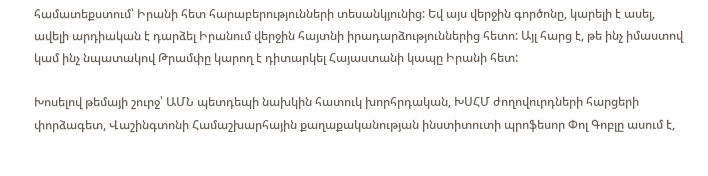համատեքստում՝ Իրանի հետ հարաբերությունների տեսանկյունից: Եվ այս վերջին գործոնը, կարելի է ասել, ավելի արդիական է դարձել Իրանում վերջին հայտնի իրադարձություններից հետո: Այլ հարց է, թե ինչ իմաստով կամ ինչ նպատակով Թրամփը կարող է դիտարկել Հայաստանի կապը Իրանի հետ:

Խոսելով թեմայի շուրջ՝ ԱՄՆ պետդեպի նախկին հատուկ խորհրդական, ԽՍՀՄ ժողովուրդների հարցերի փորձագետ, Վաշինգտոնի Համաշխարհային քաղաքականության ինստիտուտի պրոֆեսոր Փոլ Գոբլը ասում է,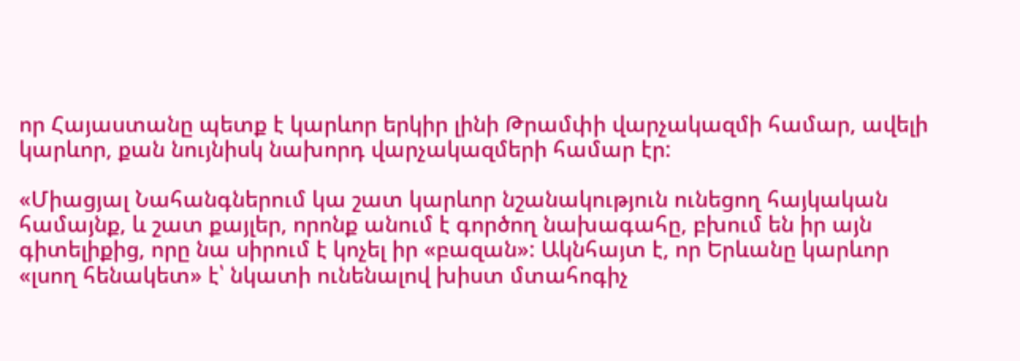որ Հայաստանը պետք է կարևոր երկիր լինի Թրամփի վարչակազմի համար, ավելի կարևոր, քան նույնիսկ նախորդ վարչակազմերի համար էր:

«Միացյալ Նահանգներում կա շատ կարևոր նշանակություն ունեցող հայկական համայնք, և շատ քայլեր, որոնք անում է գործող նախագահը, բխում են իր այն գիտելիքից, որը նա սիրում է կոչել իր «բազան»: Ակնհայտ է, որ Երևանը կարևոր «լսող հենակետ» է՝ նկատի ունենալով խիստ մտահոգիչ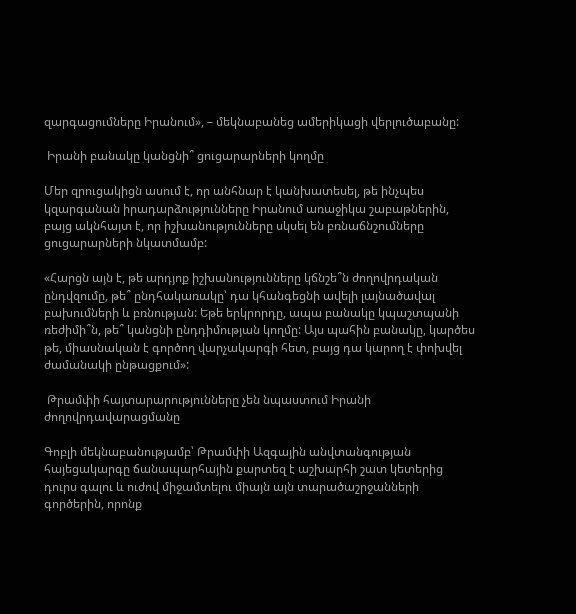զարգացումները Իրանում», – մեկնաբանեց ամերիկացի վերլուծաբանը:

 Իրանի բանակը կանցնի՞ ցուցարարների կողմը

Մեր զրուցակիցն ասում է, որ անհնար է կանխատեսել, թե ինչպես կզարգանան իրադարձությունները Իրանում առաջիկա շաբաթներին, բայց ակնհայտ է, որ իշխանությունները սկսել են բռնաճնշումները ցուցարարների նկատմամբ:

«Հարցն այն է, թե արդյոք իշխանությունները կճնշե՞ն ժողովրդական ընդվզումը, թե՞ ընդհակառակը՝ դա կհանգեցնի ավելի լայնածավալ բախումների և բռնության: Եթե երկրորդը, ապա բանակը կպաշտպանի ռեժիմի՞ն, թե՞ կանցնի ընդդիմության կողմը: Այս պահին բանակը, կարծես թե, միասնական է գործող վարչակարգի հետ, բայց դա կարող է փոխվել ժամանակի ընթացքում»:

 Թրամփի հայտարարությունները չեն նպաստում Իրանի ժողովրդավարացմանը

Գոբլի մեկնաբանությամբ՝ Թրամփի Ազգային անվտանգության հայեցակարգը ճանապարհային քարտեզ է աշխարհի շատ կետերից դուրս գալու և ուժով միջամտելու միայն այն տարածաշրջանների գործերին, որոնք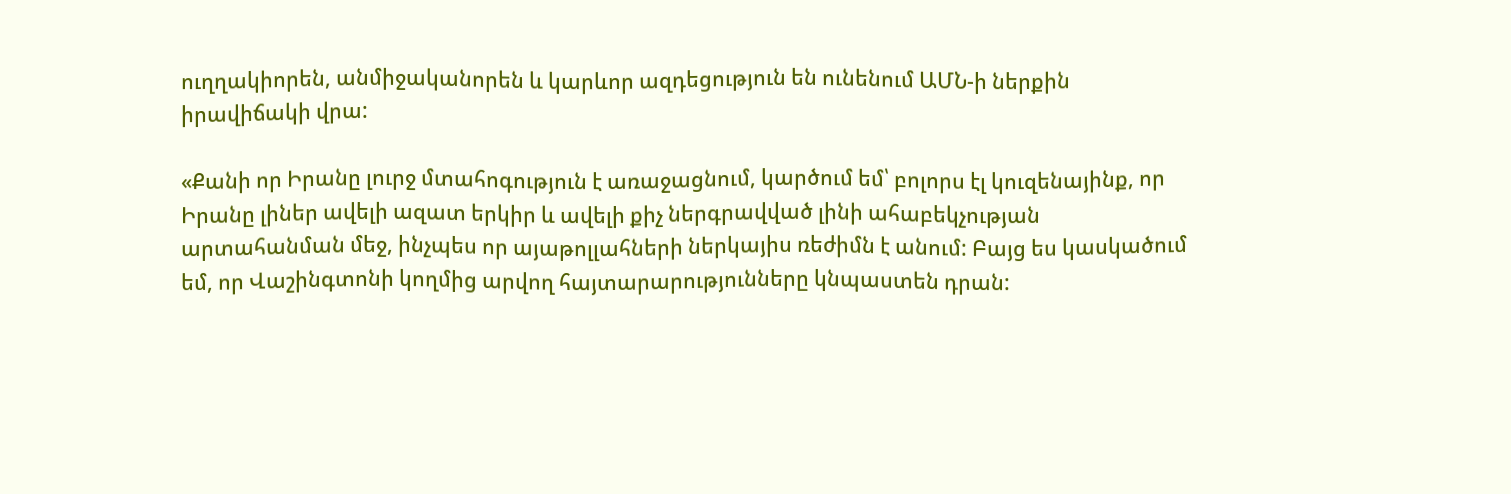ուղղակիորեն, անմիջականորեն և կարևոր ազդեցություն են ունենում ԱՄՆ-ի ներքին իրավիճակի վրա:

«Քանի որ Իրանը լուրջ մտահոգություն է առաջացնում, կարծում եմ՝ բոլորս էլ կուզենայինք, որ Իրանը լիներ ավելի ազատ երկիր և ավելի քիչ ներգրավված լինի ահաբեկչության արտահանման մեջ, ինչպես որ այաթոլլահների ներկայիս ռեժիմն է անում: Բայց ես կասկածում եմ, որ Վաշինգտոնի կողմից արվող հայտարարությունները կնպաստեն դրան: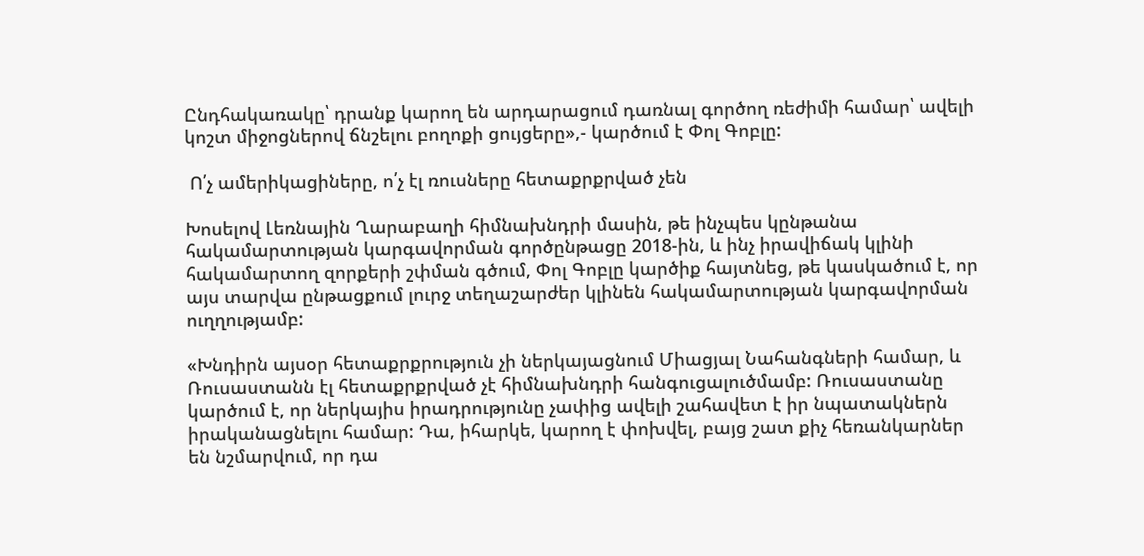Ընդհակառակը՝ դրանք կարող են արդարացում դառնալ գործող ռեժիմի համար՝ ավելի կոշտ միջոցներով ճնշելու բողոքի ցույցերը»,- կարծում է Փոլ Գոբլը:

 Ո՛չ ամերիկացիները, ո՛չ էլ ռուսները հետաքրքրված չեն

Խոսելով Լեռնային Ղարաբաղի հիմնախնդրի մասին, թե ինչպես կընթանա հակամարտության կարգավորման գործընթացը 2018-ին, և ինչ իրավիճակ կլինի հակամարտող զորքերի շփման գծում, Փոլ Գոբլը կարծիք հայտնեց, թե կասկածում է, որ այս տարվա ընթացքում լուրջ տեղաշարժեր կլինեն հակամարտության կարգավորման ուղղությամբ:

«Խնդիրն այսօր հետաքրքրություն չի ներկայացնում Միացյալ Նահանգների համար, և Ռուսաստանն էլ հետաքրքրված չէ հիմնախնդրի հանգուցալուծմամբ: Ռուսաստանը կարծում է, որ ներկայիս իրադրությունը չափից ավելի շահավետ է իր նպատակներն իրականացնելու համար: Դա, իհարկե, կարող է փոխվել, բայց շատ քիչ հեռանկարներ են նշմարվում, որ դա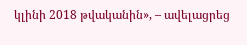կլինի 2018 թվականին», – ավելացրեց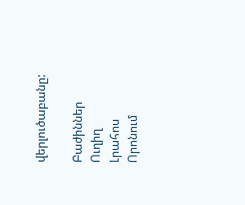վերլուծաբանը:

Բաժիններ
Ուղիղ
Լրահոս
Որոնում